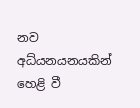නව අධ්යනයනයකින් හෙළි වී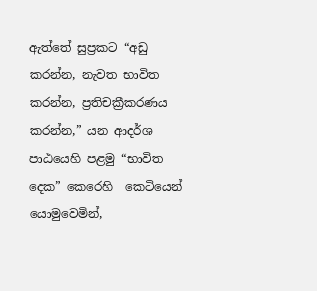ඇත්තේ සුප්‍රකට “අඩු කරන්න, නැවත භාවිත කරන්න, ප්‍රතිචක්‍රීකරණය කරන්න,” යන ආදර්ශ පාඨයෙහි පළමු “භාවිත දෙක” කෙරෙහි  කෙටියෙන් යොමුවෙමින්,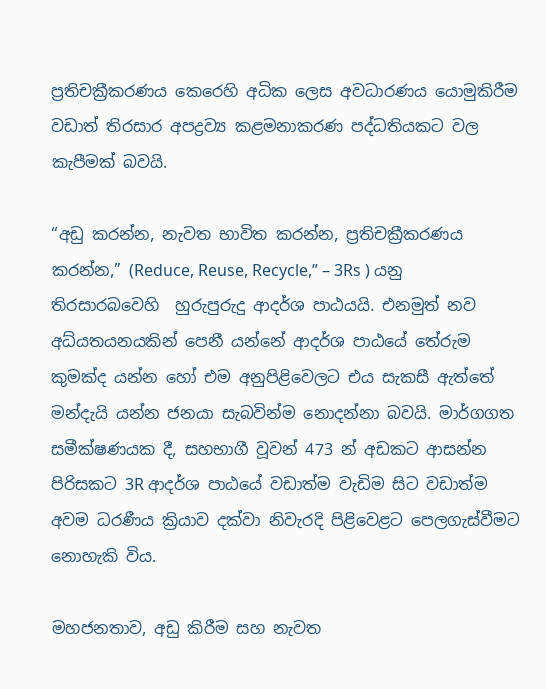ප්‍රතිචක්‍රීකරණය කෙරෙහි අධික ලෙස අවධාරණය යොමුකිරීම වඩාත් තිරසාර අපද්‍රව්‍ය කළමනාකරණ පද්ධතියකට වල කැපීමක් බවයි.

“අඩු කරන්න, නැවත භාවිත කරන්න, ප්‍රතිචක්‍රීකරණය කරන්න,” (Reduce, Reuse, Recycle,” – 3Rs ) යනු තිරසාරබවෙහි  හුරුපුරුදු ආදර්ශ පාඨයයි. එනමුත් නව අධ්යතයනයකින් පෙනී යන්නේ ආදර්ශ පාඨයේ තේරුම කුමක්ද යන්න හෝ එම අනුපිළිවෙලට එය සැකසී ඇත්තේ  මන්දැයි යන්න ජනයා සැබවින්ම නොදන්නා බවයි. මාර්ගගත සමීක්ෂණයක දී, සහභාගී වූවන් 473 න් අඩකට ආසන්න පිරිසකට 3R ආදර්ශ පාඨයේ වඩාත්ම වැඩිම සිට වඩාත්ම අවම ධරණීය ක්‍රියාව දක්වා නිවැරදි පිළිවෙළට පෙලගැස්වීමට නොහැකි විය.

මහජනතාව, අඩු කිරීම සහ නැවත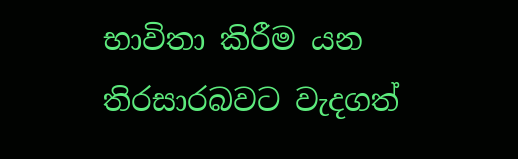භාවිතා කිරීම යන තිරසාරබවට වැදගත්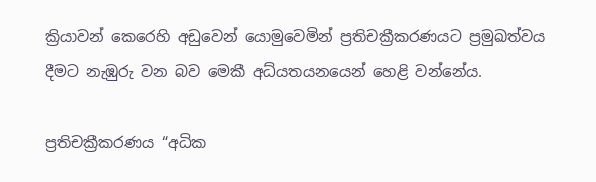ක්‍රියාවන් කෙරෙහි අඩුවෙන් යොමුවෙමින් ප්‍රතිචක්‍රීකරණයට ප්‍රමුඛත්වය දීමට නැඹුරු වන බව මෙකී අධ්යතයනයෙන් හෙළි වන්නේය.

ප්‍රතිචක්‍රීකරණය “අධික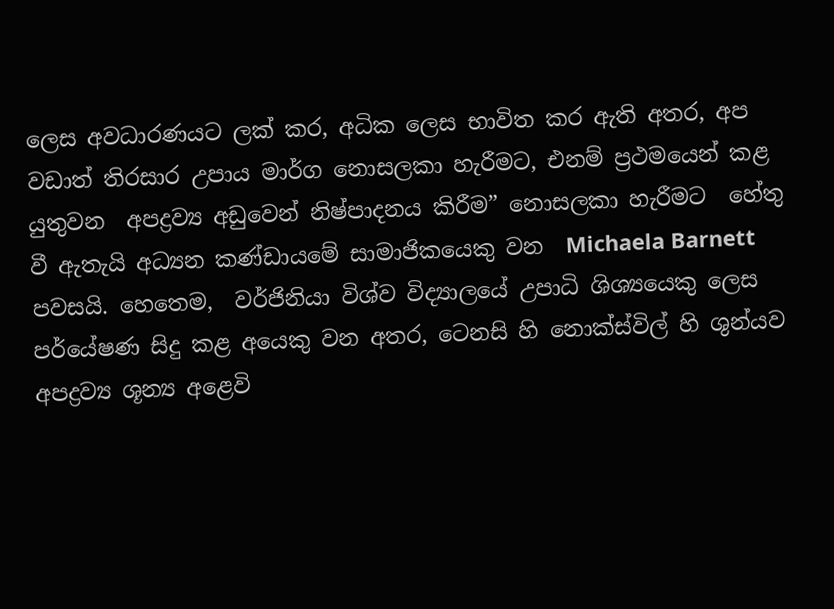ලෙස අවධාරණයට ලක් කර, අධික ලෙස භාවිත කර ඇති අතර, අප වඩාත් තිරසාර උපාය මාර්ග නොසලකා හැරීමට, එනම් ප්‍රථමයෙන් කළ යුතුවන  අපද්‍රව්‍ය අඩුවෙන් නිෂ්පාදනය කිරීම” නොසලකා හැරීමට  හේතු වී ඇතැයි අධ්‍යන කණ්ඩායමේ සාමාජිකයෙකු වන  Michaela Barnett පවසයි. හෙතෙම,  වර්ජිනියා විශ්ව විද්‍යාලයේ උපාධි ශිශ්‍යයෙකු ලෙස පර්යේෂණ සිදු කළ අයෙකු වන අතර, ටෙනසි හි නොක්ස්විල් හි ශුන්යව අපද්‍රව්‍ය ශූන්‍ය අළෙවි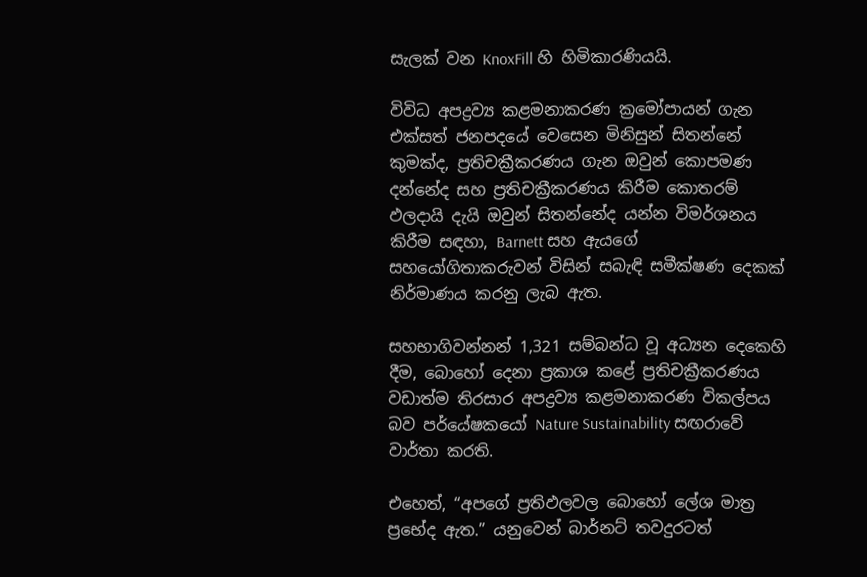සැලක් වන KnoxFill හි හිමිකාරණියයි.

විවිධ අපද්‍රව්‍ය කළමනාකරණ ක්‍රමෝපායන් ගැන එක්සත් ජනපදයේ වෙසෙන මිනිසුන් සිතන්නේ කුමක්ද, ප්‍රතිචක්‍රීකරණය ගැන ඔවුන් කොපමණ දන්නේද සහ ප්‍රතිචක්‍රීකරණය කිරීම කොතරම් ඵලදායි දැයි ඔවුන් සිතන්නේද යන්න විමර්ශනය කිරීම සඳහා, Barnett සහ ඇයගේ සහයෝගිතාකරුවන් විසින් සබැඳි සමීක්ෂණ දෙකක් නිර්මාණය කරනු ලැබ ඇත.

සහභාගිවන්නන් 1,321 සම්බන්ධ වූ අධ්‍යන දෙකෙහි දීම, බොහෝ දෙනා ප්‍රකාශ කළේ ප්‍රතිචක්‍රීකරණය වඩාත්ම තිරසාර අපද්‍රව්‍ය කළමනාකරණ විකල්පය බව පර්යේෂකයෝ Nature Sustainability සඟරාවේ වාර්තා කරති.

එහෙත්, “අපගේ ප්‍රතිඵලවල බොහෝ ලේශ මාත්‍ර ප්‍රභේද ඇත.” යනුවෙන් බාර්නට් තවදුරටත්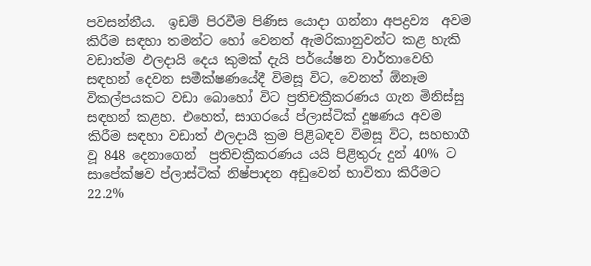පවසන්නීය.  ඉඩම් පිරවීම පිණිස යොදා ගන්නා අපද්‍රව්‍ය  අවම කිරීම සඳහා තමන්ට හෝ වෙනත් ඇමරිකානුවන්ට කළ හැකි වඩාත්ම ඵලදායි දෙය කුමක් දැයි පර්යේෂන වාර්තාවෙහි සඳහන් දෙවන සමීක්ෂණයේදී විමසූ විට, වෙනත් ඕනෑම විකල්පයකට වඩා බොහෝ විට ප්‍රතිචක්‍රීකරණය ගැන මිනිස්සු සඳහන් කළහ. එහෙත්, සාගරයේ ප්ලාස්ටික් දූෂණය අවම කිරීම සඳහා වඩාත් ඵලදායී ක්‍රම පිළිබඳව විමසූ විට, සහභාගී වූ 848 දෙනාගෙන්  ප්‍රතිචක්‍රීකරණය යයි පිළිතුරු දුන් 40% ට  සාපේක්ෂව ප්ලාස්ටික් නිෂ්පාදන අඩුවෙන් භාවිතා කිරීමට  22.2%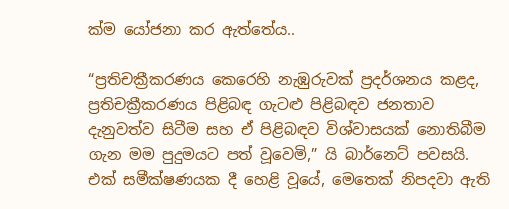ක්ම යෝජනා කර ඇත්තේය..

“ප්‍රතිචක්‍රීකරණය කෙරෙහි නැඹුරුවක් ප්‍රදර්ශනය කළද, ප්‍රතිචක්‍රීකරණය පිළිබඳ ගැටළු පිළිබඳව ජනතාව දැනුවත්ව සිටීම සහ ඒ පිළිබඳව විශ්වාසයක් නොතිබීම ගැන මම පුදුමයට පත් වූවෙමි,” යි බාර්නෙට් පවසයි. එක් සමීක්ෂණයක දී හෙළි වූයේ, මෙතෙක් නිපදවා ඇති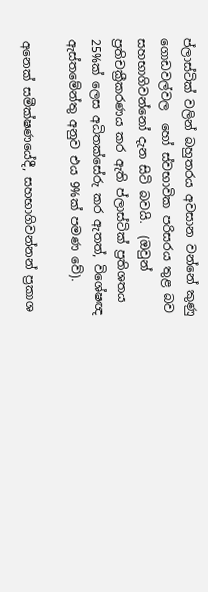ප්ලාස්ටික් වලින් බහුතරය අවසාන වන්නේ කුණු ගොඩවල්වල  හෝ ස්වභාවික පරිසරය තුළ බව සහභාගිවන්නෝ දැන සිටි බවයි.  (ඔවුන් ප්‍රතිචක්‍රීකරණය කර ඇති ප්ලාස්ටික් ප්‍රතිශතය 25%ක් ලෙස අධිතක්සේරු කර ඇතත්, විශේෂඥ ඇස්තමේන්තු අනුව එය 9%ක් පමණ වේ).

අනෙක් සමීක්ෂණයේදී, සහභාගිවන්නන් ප්‍රකාශ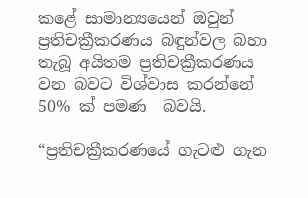කළේ සාමාන්‍යයෙන් ඔවුන් ප්‍රතිචක්‍රීකරණය බඳුන්වල බහා තැබූ අයිතම ප්‍රතිචක්‍රීකරණය වන බවට විශ්වාස කරන්නේ 50% ක් පමණ  බවයි.

“ප්‍රතිචක්‍රීකරණයේ ගැටළු ගැන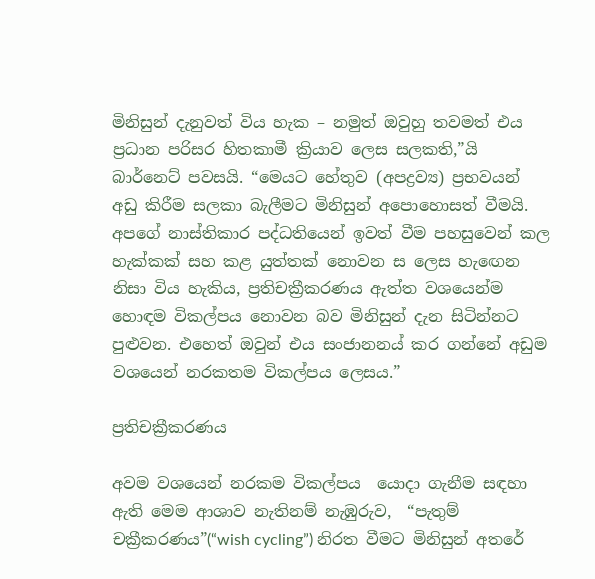මිනිසුන් දැනුවත් විය හැක – නමුත් ඔවුහු තවමත් එය ප්‍රධාන පරිසර හිතකාමී ක්‍රියාව ලෙස සලකති,”යි බාර්නෙට් පවසයි. “මෙයට හේතුව (අපද්‍රව්‍ය) ප්‍රභවයන්  අඩු කිරීම සලකා බැලීමට මිනිසුන් අපොහොසත් වීමයි. අපගේ නාස්තිකාර පද්ධතියෙන් ඉවත් වීම පහසුවෙන් කල හැක්කක් සහ කළ යුත්තක් නොවන ස ලෙස හැඟෙන නිසා විය හැකිය, ප්‍රතිචක්‍රීකරණය ඇත්ත වශයෙන්ම හොඳම විකල්පය නොවන බව මිනිසුන් දැන සිටින්නට පුළුවන. එහෙත් ඔවුන් එය සංජානනය් කර ගන්නේ අඩුම වශයෙන් නරකතම විකල්පය ලෙසය.”

ප්‍රතිචක්‍රීකරණය

අවම වශයෙන් නරකම විකල්පය  යොදා ගැනීම සඳහා ඇති මෙම ආශාව නැතිනම් නැඹුරුව,  “පැතුම් චක්‍රීකරණය”(“wish cycling”) නිරත වීමට මිනිසුන් අතරේ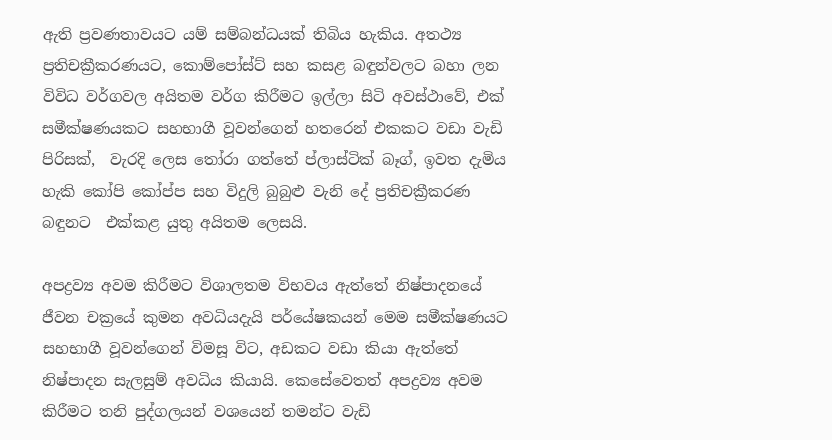ඇති ප්‍රවණතාවයට යම් සම්බන්ධයක් තිබිය හැකිය. අතථ්‍ය  ප්‍රතිචක්‍රීකරණයට, කොම්පෝස්ට් සහ කසළ බඳුන්වලට බහා ලන විවිධ වර්ගවල අයිතම වර්ග කිරීමට ඉල්ලා සිටි අවස්ථාවේ, එක් සමීක්ෂණයකට සහභාගී වූවන්ගෙන් හතරෙන් එකකට වඩා වැඩි පිරිසක්,  වැරදි ලෙස ‍තෝරා ගත්තේ ප්ලාස්ටික් බෑග්, ඉවත දැමිය හැකි කෝපි කෝප්ප සහ විදුලි බුබුළු වැනි දේ ප්‍රතිචක්‍රීකරණ බඳුනට  එක්කළ යුතු අයිතම ලෙසයි.

අපද්‍රව්‍ය අවම කිරීමට විශාලතම විභවය ඇත්තේ නිෂ්පාදනයේ ජීවන චක්‍රයේ කුමන අවධියදැයි පර්යේෂකයන් මෙම සමීක්ෂණයට සහභාගී වූවන්ගෙන් විමසූ විට, අඩකට වඩා කියා ඇත්තේ නිෂ්පාදන සැලසුම් අවධිය කියායි. කෙසේවෙතත් අපද්‍රව්‍ය අවම කිරීමට තනි පුද්ගලයන් වශයෙන් තමන්ට වැඩි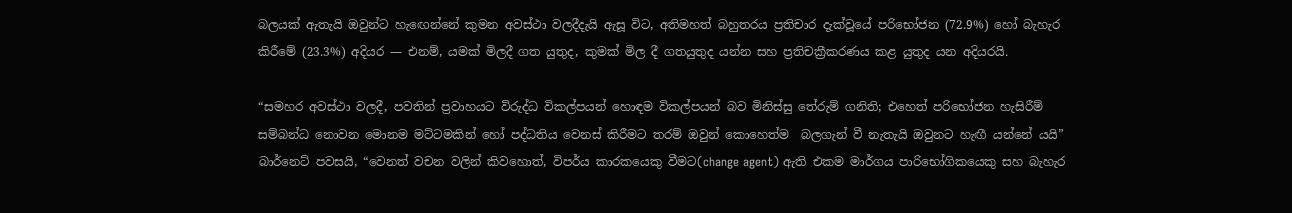බලයක් ඇතැයි ඔවුන්ට හැඟෙන්නේ කුමන අවස්ථා වලදීදැයි ඇසූ විට, අතිමහත් බහුතරය ප්‍රතිචාර දැක්වූයේ පරිභෝජන (72.9%) හෝ බැහැර කිරීමේ (23.3%) අදියර — එනම්, යමක් මිලදී ගත යුතුද, කුමක් මිල දී ගතයුතුද යන්න සහ ප්‍රතිචක්‍රීකරණය කළ යුතුද යන අදියරයි.

“සමහර අවස්ථා වලදී, පවතින් ප්‍රවාහයට විරුද්ධ විකල්පයන් හොඳම විකල්පයන් බව මිනිස්සු තේරුම් ගනිති; එහෙත් පරිභෝජන හැසිරීම් සම්බන්ධ නොවන මොනම මට්ටමකින් හෝ පද්ධතිය වෙනස් කිරීමට තරම් ඔවුන් කොහෙත්ම  බලගැන් වී නැතැයි ඔවුනට හැඟී යන්නේ යයි” බාර්නෙට් පවසයි, “වෙනත් වචන වලින් කිවහොත්, විපර්ය කාරකයෙකු වීමට(change agent) ඇති එකම මාර්ගය පාරිභෝගිකයෙකු සහ බැහැර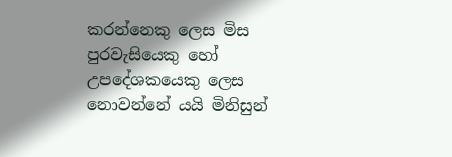කරන්නෙකු ලෙස මිස පුරවැසියෙකු හෝ උපදේශකයෙකු ලෙස නොවන්නේ යයි මිනිසුන්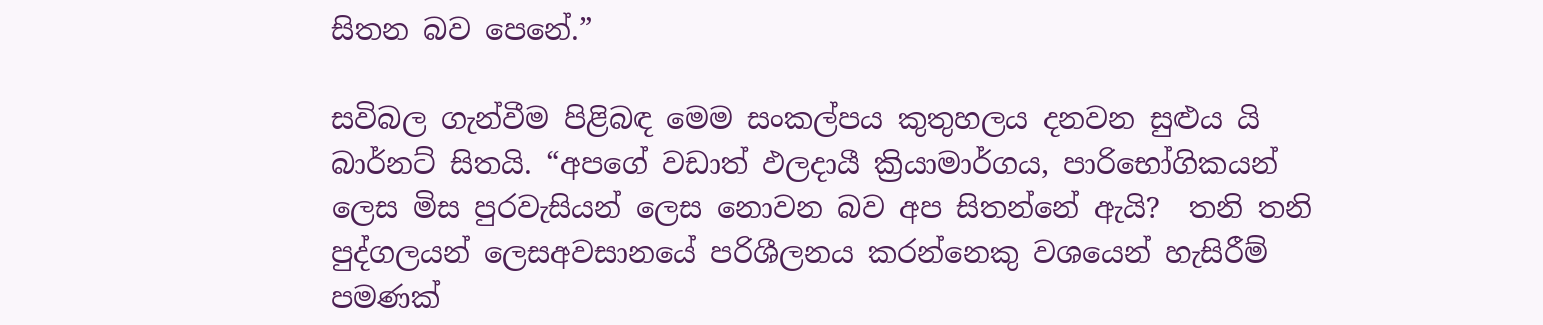සිතන බව පෙනේ.”

සවිබල ගැන්වීම පිළිබඳ මෙම සංකල්පය කුතුහලය දනවන සුළුය යි බාර්නට් සිතයි. “අපගේ වඩාත් ඵලදායී ක්‍රියාමාර්ගය, පාරිභෝගිකයන් ලෙස මිස පුරවැසියන් ලෙස නොවන බව අප සිතන්නේ ඇයි?  තනි තනි පුද්ගලයන් ලෙසඅවසානයේ පරිශීලනය කරන්නෙකු වශයෙන් හැසිරීම් පමණක්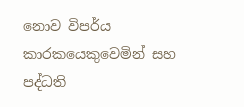නොව විපර්ය කාරකයෙකුවෙමින් සහ පද්ධති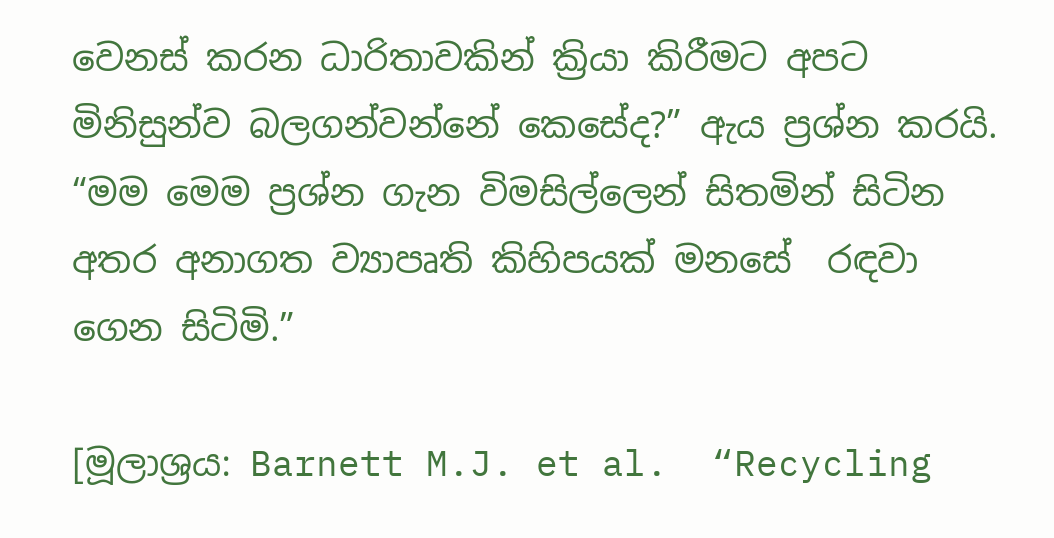වෙනස් කරන ධාරිතාවකින් ක්‍රියා කිරීමට අපට මිනිසුන්ව බලගන්වන්නේ කෙසේද?” ඇය ප්‍රශ්න කරයි. “මම මෙම ප්‍රශ්න ගැන විමසිල්ලෙන් සිතමින් සිටින අතර අනාගත ව්‍යාපෘති කිහිපයක් මනසේ  රඳවා ගෙන සිටිමි.”

[මූලාශ්‍රය: Barnett M.J. et al.  “Recycling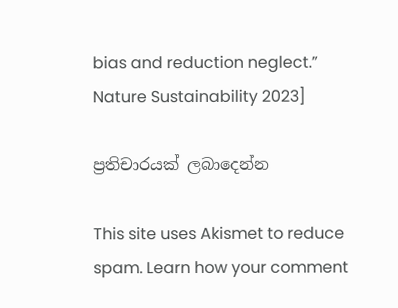bias and reduction neglect.” Nature Sustainability 2023]

ප්‍රතිචාරයක් ලබාදෙන්න

This site uses Akismet to reduce spam. Learn how your comment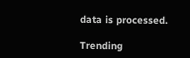data is processed.

Trending